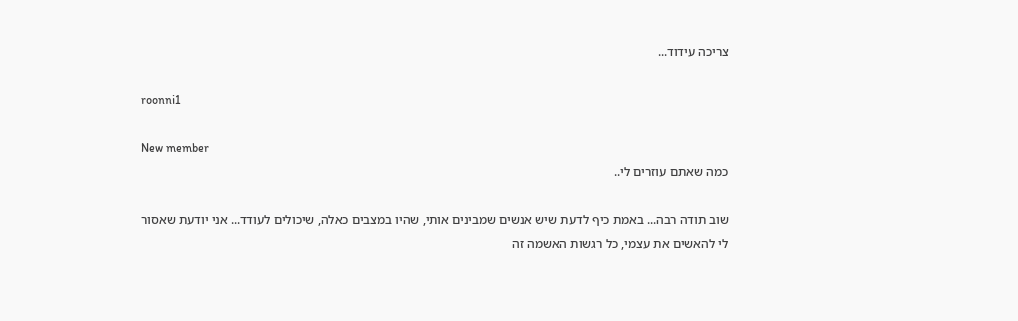צריכה עידוד...

roonni1

New member
כמה שאתם עוזרים לי..

שוב תודה רבה... באמת כיף לדעת שיש אנשים שמבינים אותי, שהיו במצבים כאלה, שיכולים לעודד... אני יודעת שאסור לי להאשים את עצמי, כל רגשות האשמה זה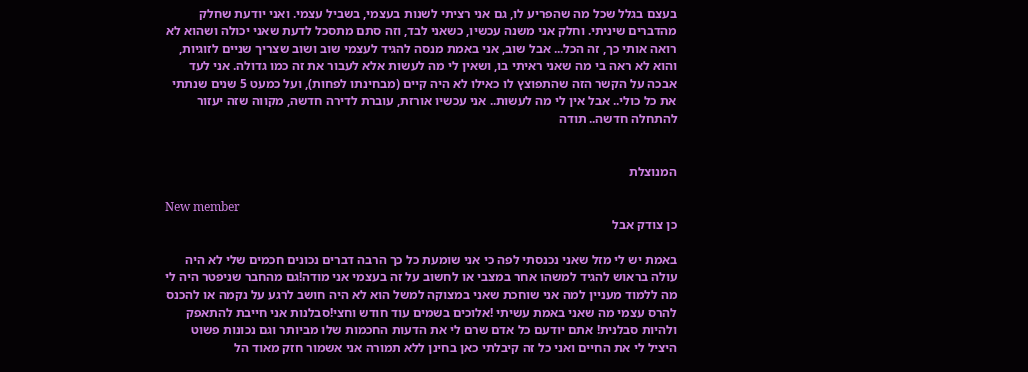בעצם בגלל שכל מה שהפריע לו, גם אני רציתי לשנות בעצמי, בשביל עצמי. ואני יודעת שחלק מהדברים שיניתי. וחלק אני משנה עכשיו, כשאני לבד, וזה סתם מתסכל לדעת שאני יכולה ושהוא לא רואה אותי כך, זה הכל... אבל שוב, אני באמת מנסה להגיד לעצמי שוב ושוב שצריך שניים לזוגיות, והוא לא ראה בי מה שאני ראיתי בו, ושאין לי מה לעשות אלא לעבור את זה כמו גדולה. אני לעד אבכה על הקשר הזה שהתפוצץ לו כאילו לא היה קיים (מבחינתו לפחות), ועל כמעט 5 שנים שנתתי את כל כולי.. אבל אין לי מה לעשות.. אני עכשיו אורזת, עוברת לדירה חדשה, מקווה שזה יעזור להתחלה חדשה.. תודה


המנוצלת

New member
כן צודק אבל

באמת יש לי מזל שאני נכנסתי לפה כי אני שומעת כל כך הרבה דברים נכונים חכמים שלי לא היה עולה בראוש להגיד למשהו אחר במצבי או לחשוב על זה בעצמי אני מודה!גם מהחבר שניפטר היה לי מה ללמוד מעניין למה אני שוחכת שאני במצוקה למשל הוא לא היה חושב לרגע על נקמה או להכנס להרס עצמי מה שאני באמת עשיתי !אלוכים בשמים עוד חודש וחצי!סבלנות אני חייבת להתאפק ולהיות סבלנית! אתם יודעם כל אדם שרם לי את הדעות החכמות שלו מביותר וגם נכונות פשוט היציל לי את החיים ואני כל זה קיבלתי כאן בחינן ללא תמורה אני אשמור חזק מאוד הל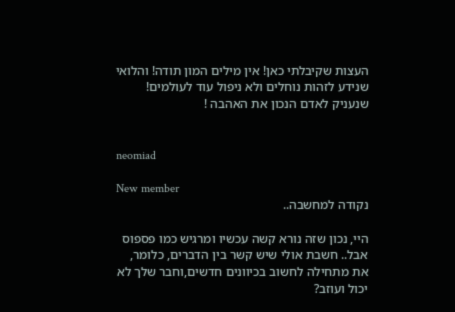העצות שקיבלתי כאן! אין מילים המון תודה! והלואי שנידע לזהות נוחלים ולא ניפול עוד לעולמים! שנעניק לאדם הנכון את האהבה !


neomiad

New member
נקודה למחשבה..

היי, נכון שזה נורא קשה עכשיו ומרגיש כמו פספוס אבל.. חשבת אולי שיש קשר בין הדברים, כלומר, את מתחילה לחשוב בכיוונים חדשים,וחבר שלך לא יכול ועוזב?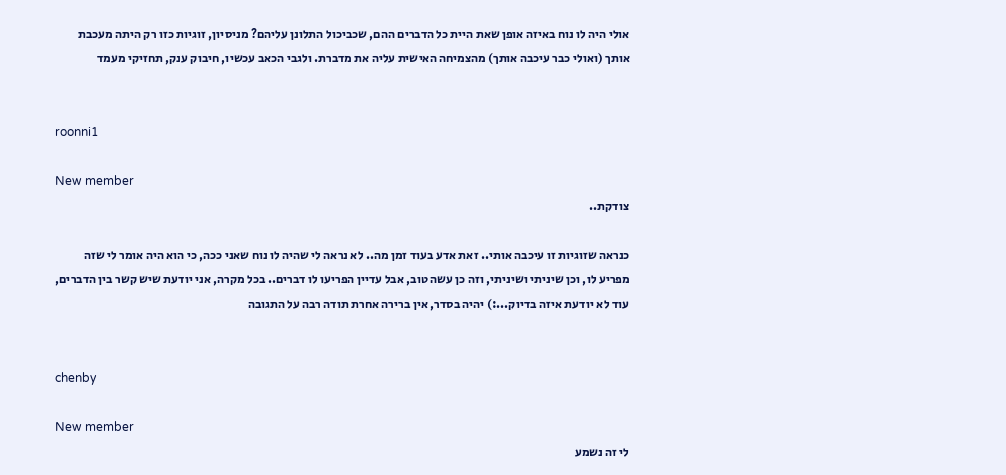אולי היה לו נוח באיזה אופן שאת היית כל הדברים ההם, שכביכול התלונן עליהם? מניסיון, זוגיות כזו רק היתה מעכבת אותך (ואולי כבר עיכבה אותך) מהצמיחה האישית עליה את מדברת. ולגבי הכאב עכשיו, חיבוק ענק, תחזיקי מעמד


roonni1

New member
צודקת..

כנראה שזוגיות זו עיכבה אותי.. זאת אדע בעוד זמן מה.. לא נראה לי שהיה לו נוח שאני ככה, כי הוא היה אומר לי שזה מפריע לו, וכן שיניתי ושיניתי, וזה כן עשה טוב, אבל עדיין הפריעו לו דברים.. בכל מקרה, אני יודעת שיש קשר בין הדברים, עוד לא יודעת איזה בדיוק...:) יהיה בסדר, אין ברירה אחרת תודה רבה על התגובה


chenby

New member
לי זה נשמע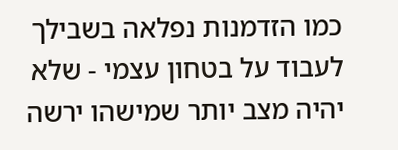כמו הזדמנות נפלאה בשבילך לעבוד על בטחון עצמי - שלא יהיה מצב יותר שמישהו ירשה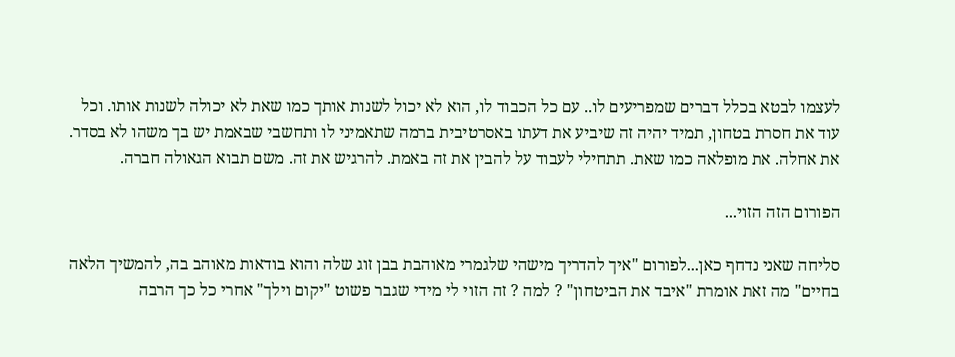לעצמו לבטא בכלל דברים שמפריעים לו.. עם כל הכבוד לו, הוא לא יכול לשנות אותך כמו שאת לא יכולה לשנות אותו. וכל עוד את חסרת בטחון, תמיד יהיה זה שיביע את דעתו באסרטיבית ברמה שתאמיני לו ותחשבי שבאמת יש בך משהו לא בסדר. את אחלה. את מופלאה כמו שאת. תתחילי לעבוד על להבין את זה באמת. להרגיש את זה. משם תבוא הגאולה חברה.

הפורום הזה הזוי...

סליחה שאני נדחף כאן...לפורום "איך להדריך מישהי שלגמרי מאוהבת בבן זוג שלה והוא בודאות מאוהב בה, להמשיך הלאה בחיים" מה זאת אומרת "איבד את הביטחון" ? למה ? זה הזוי לי מידי שגבר פשוט "יקום וילך" אחרי כל כך הרבה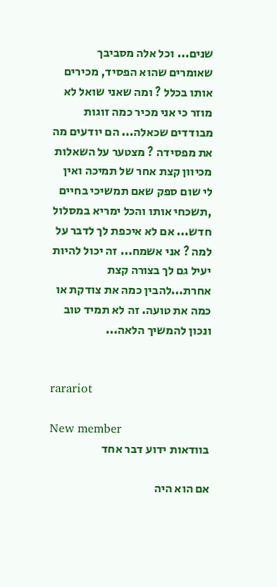שנים... וכל אלה מסביבך שאומרים שהוא הפסיד, מכירים אותו בכלל ? ומה שאני שואל לא מוזר כי אני מכיר כמה זוגות מבודדים שכאלה... הם יודעים מה את מפסידה ? מצטער על השאלות מכיוון קצת אחר של תמיכה ואין לי שום ספק שאם תמשיכי בחיים ,תשכחי אותו והכל ימריא במסלול חדש... אם לא איכפת לך לדבר על למה ? אני אשמח... זה יכול להיות יעיל גם לך בצורה קצת אחרת...להבין כמה את צודקת או כמה את טועה. זה לא תמיד טוב ונכון להמשיך הלאה...


rarariot

New member
בוודאות ידוע דבר אחד

אם הוא היה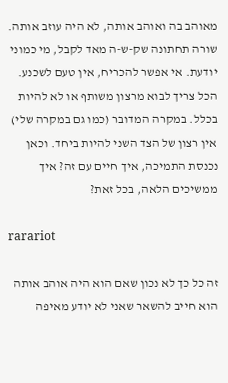מאוהב בה ואוהב אותה, לא היה עוזב אותה. שורה תחתונה שק-ש-ה מאד לקבל, מי כמוני יודעת. אי אפשר להכריח, אין טעם לשכנע. הכל צריך לבוא מרצון משותף או לא להיות בכלל. במקרה המדובר (כמו גם במקרה שלי) אין רצון של הצד השני להיות ביחד. וכאן נכנסת התמיכה, איך חיים עם זה? איך ממשיכים הלאה, בכל זאת?

rarariot

זה כל כך לא נכון שאם הוא היה אוהב אותה הוא חייב להשאר שאני לא יודע מאיפה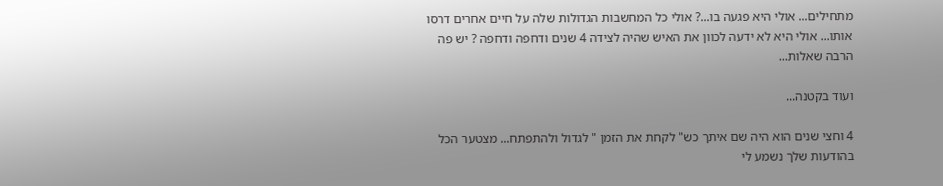מתחילים... אולי היא פגעה בו...? אולי כל המחשבות הגדולות שלה על חיים אחרים דרסו אותו... אולי היא לא ידעה לכוון את האיש שהיה לצידה 4 שנים ודחפה ודחפה ? יש פה הרבה שאלות...

ועוד בקטנה...

4 וחצי שנים הוא היה שם איתך כש" לקחת את הזמן " לגדול ולהתפתח... מצטער הכל בהודעות שלך נשמע לי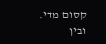קסום מדי. ובין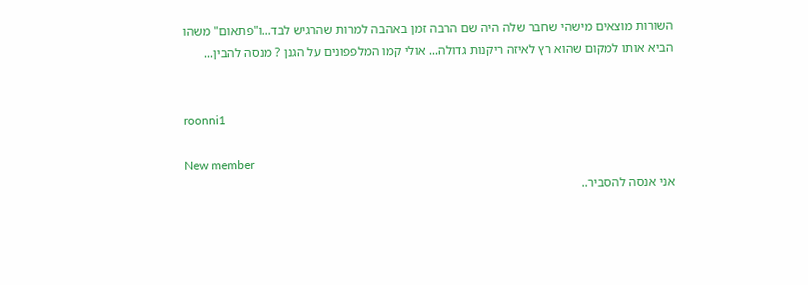השורות מוצאים מישהי שחבר שלה היה שם הרבה זמן באהבה למרות שהרגיש לבד...ו"פתאום" משהו הביא אותו למקום שהוא רץ לאיזה ריקנות גדולה... אולי קמו המלפפונים על הגנן ? מנסה להבין...


roonni1

New member
אני אנסה להסביר..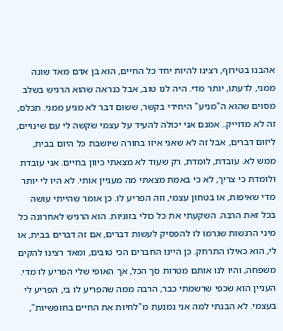אהבנו בטירוף, רצינו להיות יחד כל החיים, הוא בן אדם מאד שונה ממני, לדעתו, יותר מדי. היה לנו טוב, אבל כנראה שהוא הרגיש בשלב מסוים שהוא ה"מניע" היחידי בקשר, ששום דבר לא מגיע ממני. תכלס, זה לא מדוייק.. אמנם אני יכולה להעיד על עצמי שקשה לי עם שינויים, ליזום דברים, אבל זה לא שאני איזו בחורה שיושבת כל היום בבית, ממש לא. עובדת, לומדת, רק שעוד לא מצאתי כיוון בחיים. אני עובדת ולומדת כי צריך, לא כי באמת מצאתי מה מעניין אותי. לא היו לי יותר מדי שאיפות, או בטחון עצמי, וזה הפריע לו. כן אומר שהייתי עושה בכל זאת הרבה. השקעתי את כל כולי בזוגיות. הוא הרגיש לאחרונה כל מיני הרגשות שגרמו לו להפסיק לעשות דברים, אם זה דברים בבית, או לי, הוא כאילו התרחק. כן היינו החברים הכי טובים, ומאד רצינו להקים משפחה, והיו לנו אותם מטרות סך הכל, אך האופי שלי הפריע לו מדי. העניין הוא שכפי שרשמתי כבר, הרבה ממה שהפריע לו בי, הפריע לי בעצמי. לא הבנתי למה אני נמנעת מ"לחיות את החיים בחופשיות",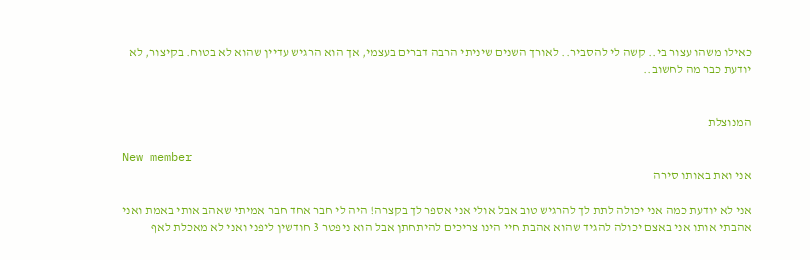כאילו משהו עצור בי.. קשה לי להסביר.. לאורך השנים שיניתי הרבה דברים בעצמי, אך הוא הרגיש עדיין שהוא לא בטוח. בקיצור, לא יודעת כבר מה לחשוב..


המנוצלת

New member
אני ואת באותו סירה

אני לא יודעת כמה אני יכולה לתת לך להרגיש טוב אבל אולי אני אספר לך בקצרה! היה לי חבר אחד חבר אמיתי שאהב אותי באמת ואני אהבתי אותו אני באצם יכולה להגיד שהוא אהבת חיי הינו צריכים להיתחתן אבל הוא ניפטר 3 חודשין ליפני ואני לא מאכלת לאף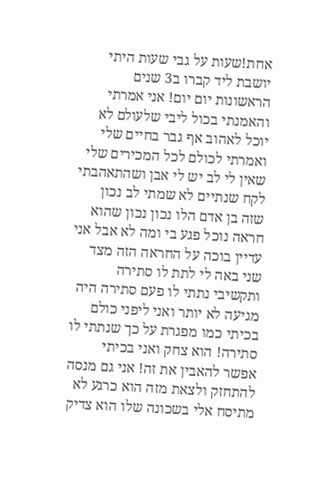אחת!שעות על גבי שעות היתי יושבת ליד קברו ב3 שנים הראשונות יום יום! אני אמרתי והאמנתי בכול ליבי שלעולם לא יוכל לאהוב אף גבר בחיים שלי ואמרתי לכולם לכל המכירים שלי שאין לי לב יש לי אבן ושהתאהבתי לקח שנתיים לא שמתי לב נכון שזה בן אדם הלו נכון נכון שהוא חראה נוכל פגע בי ומה לא אבל אני עדיין בוכה על החראה הזה מצד שני באה לי לתת לו סתירה ותקשיבי נתתי לו פעם סתירה היה מגיעה לא יותר ואני ליפני כולם בכיתי כמו מפגרת על כך שנתתי לו סתירה! הוא צחק ואני בכיתי אפשר להאבין את זה! אני גם מנסה להתחזק ולצאת מזה הוא כרגע לא מתיסח אלי בשכונה שלו הוא צדיק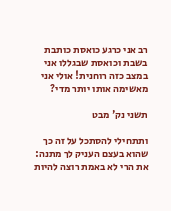רב אני כרגע כואסת כותבת בשבת וכואסת שבגללו אני במצב כזה רוחנית! אולי אני מאשימה אותו יותר מדי?

תשני נק' מבט

ותתחילי להסתכל על זה כך שהוא בעצם העניק לך מתנה: את הרי לא באמת רוצה להיות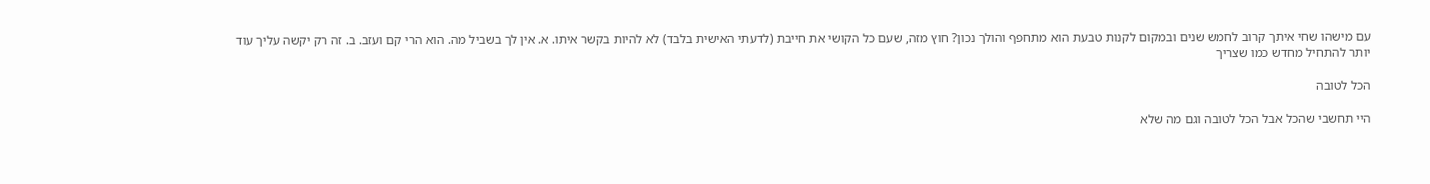עם מישהו שחי איתך קרוב לחמש שנים ובמקום לקנות טבעת הוא מתחפף והולך נכון? חוץ מזה, שעם כל הקושי את חייבת (לדעתי האישית בלבד) לא להיות בקשר איתו. א. אין לך בשביל מה. הוא הרי קם ועזב. ב. זה רק יקשה עליך עוד יותר להתחיל מחדש כמו שצריך

הכל לטובה

היי תחשבי שהכל אבל הכל לטובה וגם מה שלא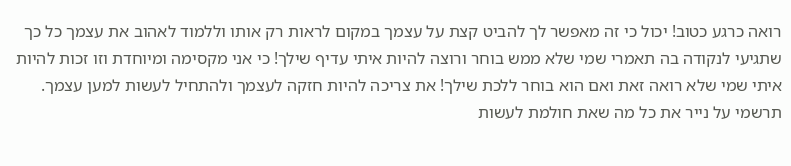רואה כרגע כטוב! יכול כי זה מאפשר לך להביט קצת על עצמך במקום לראות רק אותו וללמוד לאהוב את עצמך כל כך שתגיעי לנקודה בה תאמרי שמי שלא ממש בוחר ורוצה להיות איתי עדיף שילך! כי אני מקסימה ומיוחדת וזו זכות להיות איתי שמי שלא רואה זאת ואם הוא בוחר ללכת שילך! את צריכה להיות חזקה לעצמך ולהתחיל לעשות למען עצמך. תרשמי על נייר את כל מה שאת חולמת לעשות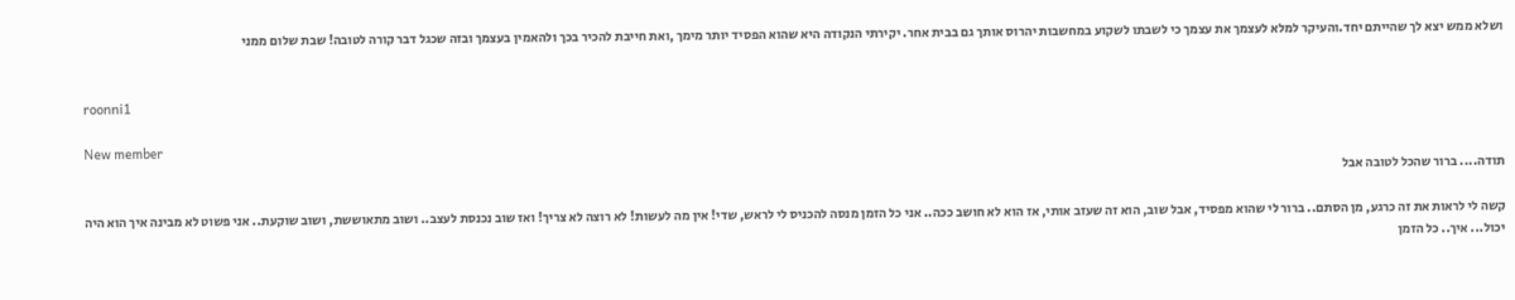ושלא ממש יצא לך שהייתם יחד.והעיקר למלא לעצמך את עצמך כי לשבתו לשקוע במחשבות יהרוס אותך גם בבית אחר. יקירתי הנקודה היא שהוא הפסיד יותר מימך ,ואת חייבת להכיר בכך ולהאמין בעצמך ובזה שכגל דבר קורה לטובה! שבת שלום ממני


roonni1

New member
תודה.... ברור שהכל לטובה אבל

קשה לי לראות את זה כרגע, מן הסתם.. ברור לי שהוא מפסיד, אבל שוב, הוא זה שעזב אותי, אז הוא לא חושב ככה.. אני כל הזמן מנסה להכניס לי לראש, שדי! אין מה לעשות! לא רוצה לא צריך! ואז שוב נכנסת לעצב.. ושוב מתאוששת, ושוב שוקעת.. אני פשוט לא מבינה איך הוא היה יכול... איך.. כל הזמן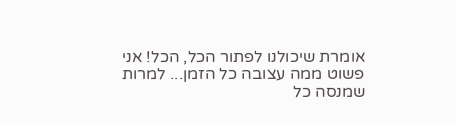אומרת שיכולנו לפתור הכל, הכל! אני פשוט ממה עצובה כל הזמן... למרות שמנסה כל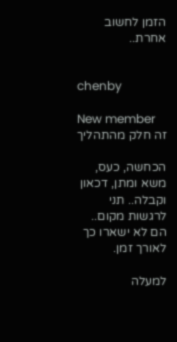הזמן לחשוב אחרת..


chenby

New member
זה חלק מהתהליך

הכחשה, כעס, משא ומתן, דכאון וקבלה.. תני לרגשות מקום.. הם לא ישארו כך לאורך זמן.

למעלה